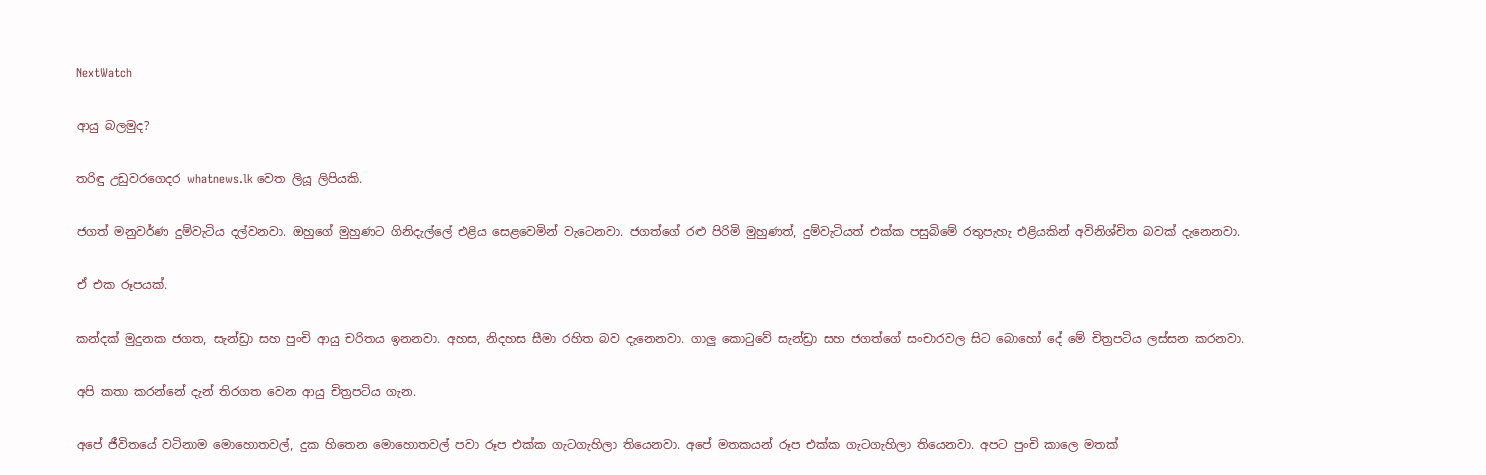NextWatch

ආයු බලමුද?

තරිඳු උඩුවරගෙදර whatnews.lk වෙත ලියූ ලිපියකි.

ජගත් මනුවර්ණ දුම්වැටිය දල්වනවා. ඔහුගේ මුහුණට ගිනිදැල්ලේ එළිය සෙළවෙමින් වැටෙනවා. ජගත්ගේ රළු පිරිමි මුහුණත්, දුම්වැටියත් එක්ක පසුබිමේ රතුපැහැ එළියකින් අවිනිශ්චිත බවක් දැනෙනවා.

ඒ එක රූපයක්.

කන්දක් මුදුනක ජගත, සැන්ඩ්‍රා සහ පුංචි ආයු චරිතය ඉනනවා. අහස, නිදහස සීමා රහිත බව දැනෙනවා. ගාලු කොටුවේ සැන්ඩ්‍රා සහ ජගත්ගේ සංචාරවල සිට බොහෝ දේ මේ චිත්‍රපටිය ලස්සන කරනවා.

අපි කතා කරන්නේ දැන් තිරගත වෙන ආයු චිත්‍රපටිය ගැන.

අපේ ජීවිතයේ වටිනාම මොහොතවල්, දුක හිතෙන මොහොතවල් පවා රූප එක්ක ගැටගැහිලා තියෙනවා. අපේ මතකයන් රූප එක්ක ගැටගැහිලා තියෙනවා. අපට පුංචි කාලෙ මතක්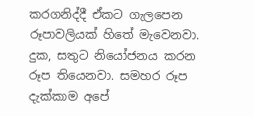කරගනිද්දී ඒකට ගැලපෙන රූපාවලියක් හිතේ මැවෙනවා. දුක, සතුට නියෝජනය කරන රූප තියෙනවා. සමහර රූප දැක්කාම අපේ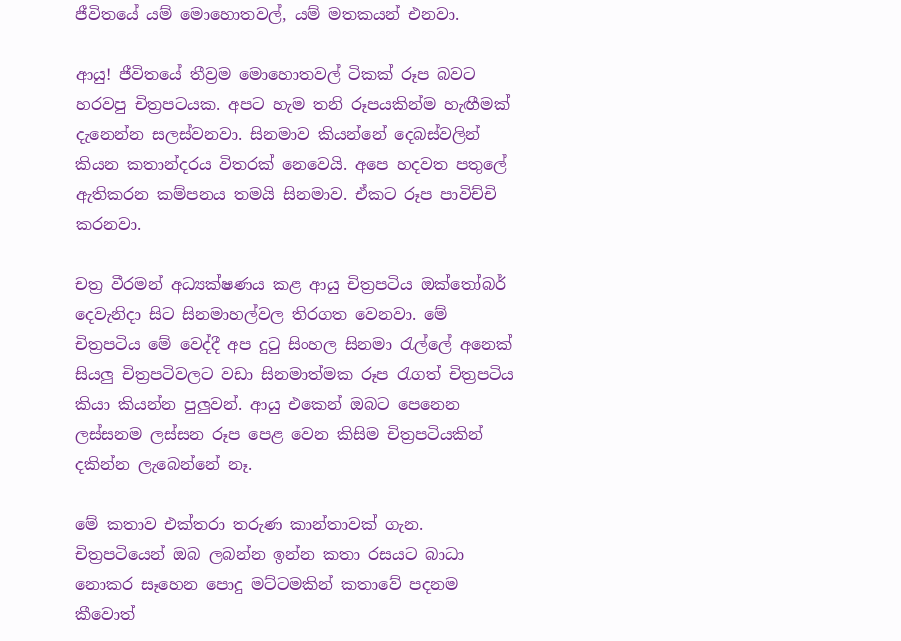ජීවිතයේ යම් මොහොතවල්, යම් මතකයන් එනවා.

ආයු! ජීවිතයේ තීව්‍රම මොහොතවල් ටිකක් රූප බවට හරවපු චිත්‍රපටයක. අපට හැම තනි රූපයකින්ම හැඟීමක් දැනෙන්න සලස්වනවා. සිනමාව කියන්නේ දෙබස්වලින් කියන කතාන්දරය විතරක් නෙවෙයි. අපෙ හදවත පතුලේ ඇතිකරන කම්පනය තමයි සිනමාව. ඒකට රූප පාවිච්චි කරනවා.

චත්‍ර වීරමන් අධ්‍යක්ෂණය කළ ආයු චිත්‍රපටිය ඔක්තෝබර් දෙවැනිදා සිට සිනමාහල්වල තිරගත වෙනවා. මේ චිත්‍රපටිය මේ වෙද්දී අප දුටු සිංහල සිනමා රැල්ලේ අනෙක් සියලු චිත්‍රපටිවලට වඩා සිනමාත්මක රූප රැගත් චිත්‍රපටිය කියා කියන්න පුලුවන්. ආයු එකෙන් ඔබට පෙනෙන ලස්සනම ලස්සන රූප පෙළ වෙන කිසිම චිත්‍රපටියකින් දකින්න ලැබෙන්නේ නෑ.

මේ කතාව එක්තරා තරුණ කාන්තාවක් ගැන. චිත්‍රපටියෙන් ඔබ ලබන්න ඉන්න කතා රසයට බාධා නොකර සෑහෙන පොදු මට්ටමකින් කතාවේ පදනම කීවොත්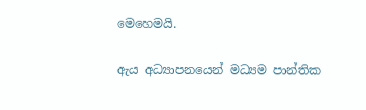මෙහෙමයි.

ඇය අධ්‍යාපනයෙන් මධ්‍යම පාන්තික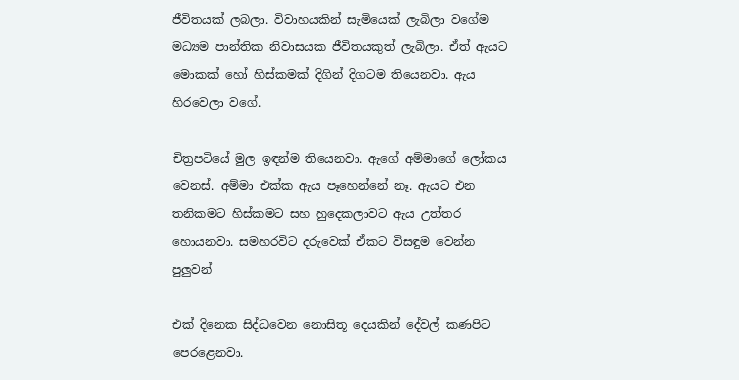ජීවිතයක් ලබලා. විවාහයකින් සැමියෙක් ලැබිලා වගේම මධ්‍යම පාන්තික නිවාසයක ජීවිතයකුත් ලැබිලා. ඒත් ඇයට මොකක් හෝ හිස්කමක් දිගින් දිගටම තියෙනවා. ඇය හිරවෙලා වගේ.

චිත්‍රපටියේ මුල ඉඳන්ම තියෙනවා. ඇගේ අම්මාගේ ලෝකය වෙනස්. අම්මා එක්ක ඇය පෑහෙන්නේ නෑ. ඇයට එන තනිකමට හිස්කමට සහ හුදෙකලාවට ඇය උත්තර හොයනවා. සමහරවිට දරුවෙක් ඒකට විසඳුම වෙන්න පුලුවන්

එක් දිනෙක සිද්ධවෙන නොසිතූ දෙයකින් දේවල් කණපිට පෙරළෙනවා.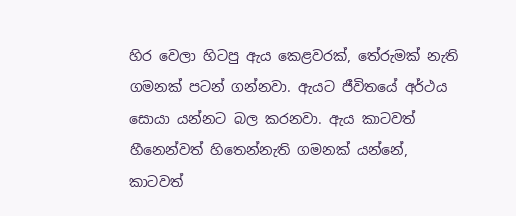හිර වෙලා හිටපු ඇය කෙළවරක්, තේරුමක් නැති ගමනක් පටන් ගන්නවා. ඇයට ජීවිතයේ අර්ථය සොයා යන්නට බල කරනවා. ඇය කාටවත් හීනෙන්වත් හිතෙන්නැති ගමනක් යන්නේ, කාටවත්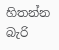හිතන්න බැරි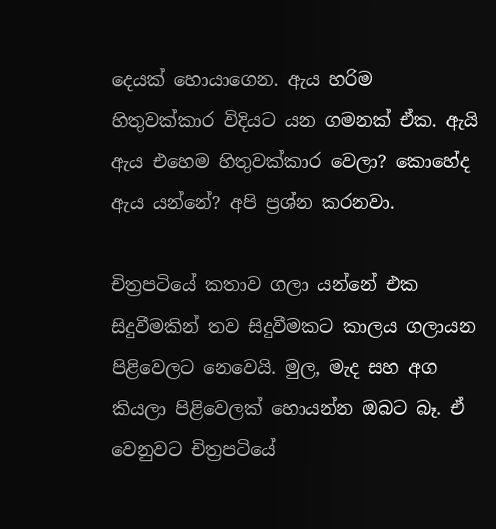දෙයක් හොයාගෙන. ඇය හරිම හිතුවක්කාර විදියට යන ගමනක් ඒක. ඇයි ඇය එහෙම හිතුවක්කාර වෙලා? කොහේද ඇය යන්නේ? අපි ප්‍රශ්න කරනවා.

චිත්‍රපටියේ කතාව ගලා යන්නේ එක සිදුවීමකින් තව සිදුවීමකට කාලය ගලායන පිළිවෙලට නෙවෙයි. මුල, මැද සහ අග කියලා පිළිවෙලක් හොයන්න ඔබට බෑ. ඒ වෙනුවට චිත්‍රපටියේ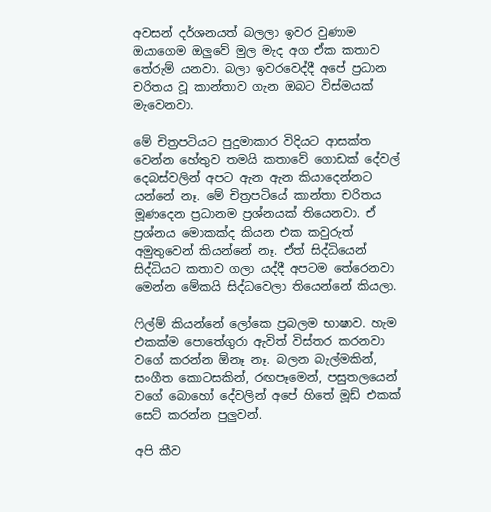අවසන් දර්ශනයත් බලලා ඉවර වුණාම ඔයාගෙම ඔලුවේ මුල මැද අග ඒක කතාව තේරුම් යනවා. බලා ඉවරවෙද්දී අපේ ප්‍රධාන චරිතය වූ කාන්තාව ගැන ඔබට විස්මයක් මැවෙනවා.

මේ චිත්‍රපටියට පුදුමාකාර විදියට ආසක්ත වෙන්න හේතුව තමයි කතාවේ ගොඩක් දේවල් දෙබස්වලින් අපට ඇන ඇන කියාදෙන්නට යන්නේ නෑ. මේ චිත්‍රපටියේ කාන්තා චරිතය මූණදෙන ප්‍රධානම ප්‍රශ්නයක් තියෙනවා. ඒ ප්‍රශ්නය මොකක්ද කියන එක කවුරුත් අමුතුවෙන් කියන්නේ නෑ. ඒත් සිද්ධියෙන් සිද්ධියට කතාව ගලා යද්දී අපටම තේරෙනවා මෙන්න මේකයි සිද්ධවෙලා තියෙන්නේ කියලා.

ෆිල්ම් කියන්නේ ලෝකෙ ප්‍රබලම භාෂාව. හැම එකක්ම පොතේගුරා ඇවිත් විස්තර කරනවා වගේ කරන්න ඕනෑ නෑ. බලන බැල්මකින්, සංගීත කොටසකින්, රඟපෑමෙන්, පසුතලයෙන් වගේ බොහෝ දේවලින් අපේ හිතේ මූඩ් එකක් සෙට් කරන්න පුලුවන්.

අපි කීව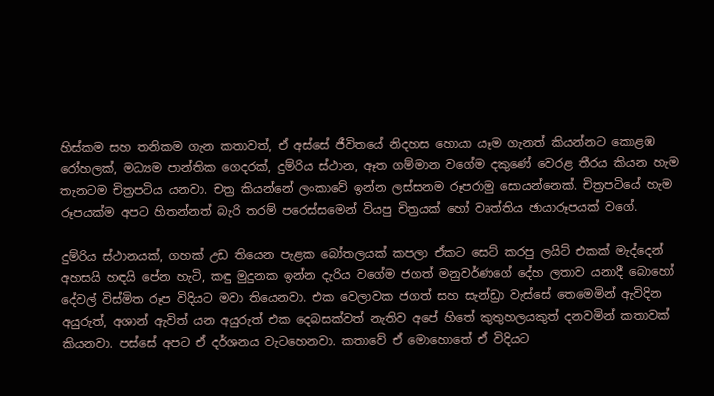හිස්කම සහ තනිකම ගැන කතාවත්, ඒ අස්සේ ජීවිතයේ නිදහස හොයා යෑම ගැනත් කියන්නට කොළඹ රෝහලක්, මධ්‍යම පාන්තික ගෙදරක්, දුම්රිය ස්ථාන, ඈත ගම්මාන වගේම දකුණේ වෙරළ තීරය කියන හැම තැනටම චිත්‍රපටිය යනවා. චත්‍ර කියන්නේ ලංකාවේ ඉන්න ලස්සනම රූපරාමු සොයන්නෙක්. චිත්‍රපටියේ හැම රූපයක්ම අපට හිතන්නත් බැරි තරම් පරෙස්සමෙන් වියපු චිත්‍රයක් හෝ වෘත්තිය ඡායාරූපයක් වගේ.

දුම්රිය ස්ථානයක්, ගහක් උඩ තියෙන පැළක බෝතලයක් කපලා ඒකට සෙට් කරපු ලයිට් එකක් මැද්දෙන් අහසයි හඳයි පේන හැටි, කඳු මුදුනක ඉන්න දැරිය වගේම ජගත් මනුවර්ණගේ දේහ ලතාව යනාදී බොහෝ දේවල් විස්මිත රූප විදියට මවා තියෙනවා. එක වෙලාවක ජගත් සහ සැන්ඩ්‍රා වැස්සේ තෙමෙමින් ඇවිදින අයුරුත්, අශාන් ඇවිත් යන අයුරුත් එක දෙබසක්වත් නැතිව අපේ හිතේ කුතුහලයකුත් දනවමින් කතාවක් කියනවා. පස්සේ අපට ඒ දර්ශනය වැටහෙනවා. කතාවේ ඒ මොහොතේ ඒ විදියට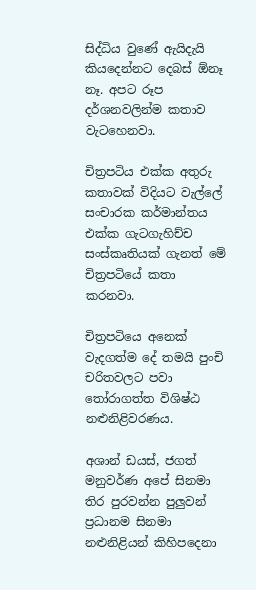සිද්ධිය වුණේ ඇයිදැයි කියදෙන්නට දෙබස් ඕනෑ නෑ. අපට රූප දර්ශනවලින්ම කතාව වැටහෙනවා.

චිත්‍රපටිය එක්ක අතුරු කතාවක් විදියට වැල්ලේ සංචාරක කර්මාන්තය එක්ක ගැටගැහිච්ච සංස්කෘතියක් ගැනත් මේ චිත්‍රපටියේ කතා කරනවා.

චිත්‍රපටියෙ අනෙක් වැදගත්ම දේ තමයි පුංචි චරිතවලට පවා තෝරාගත්ත විශිෂ්ඨ නළුනිළිවරණය.

අශාන් ඩයස්, ජගත් මනුවර්ණ අපේ සිනමා තිර පුරවන්න පුලුවන් ප්‍රධානම සිනමා නළුනිළියන් කිහිපදෙනා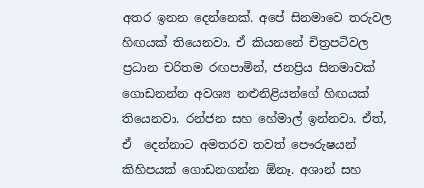අතර ඉනන දෙන්නෙක්. අපේ සිනමාවෙ තරුවල හිඟයක් තියෙනවා. ඒ කියනනේ චිත්‍රපටිවල ප්‍රධාන චරිතම රඟපාමින්, ජනප්‍රිය සිනමාවක් ගොඩනන්න අවශ්‍ය නළුනිළියන්ගේ හිඟයක් තියෙනවා. රන්ජන සහ හේමාල් ඉන්නවා. ඒත්, ඒ  දෙන්නාට අමතරව තවත් පෞරුෂයන් කිහිපයක් ගොඩනගන්න ඕනෑ. අශාන් සහ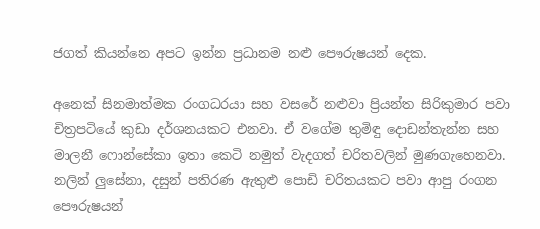ජගත් කියන්නෙ අපට ඉන්න ප්‍රධානම නළු පෞරුෂයන් දෙක.

අනෙක් සිනමාත්මක රංගධරයා සහ වසරේ නළුවා ප්‍රියන්ත සිරිකුමාර පවා චිත්‍රපටියේ කුඩා දර්ශනයකට එනවා. ඒ වගේම තුමිඳු දොඩන්තැන්න සහ මාලනී ෆොන්සේකා ඉතා කෙටි නමුත් වැදගත් චරිතවලින් මුණගැහෙනවා. නලින් ලුසේනා, දසුන් පතිරණ ඇතුළු පොඩි චරිතයකට පවා ආපු රංගන පෞරුෂයන්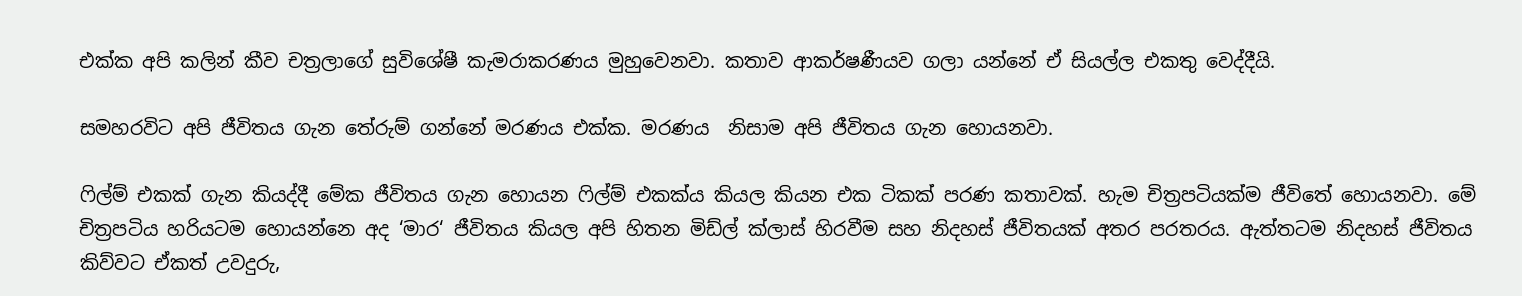එක්ක අපි කලින් කීව චත්‍රලාගේ සුවිශේෂී කැමරාකරණය මුහුවෙනවා. කතාව ආකර්ෂණීයව ගලා යන්නේ ඒ සියල්ල එකතු වෙද්දීයි.

සමහරවිට අපි ජීවිතය ගැන තේරුම් ගන්නේ මරණය එක්ක. මරණය  නිසාම අපි ජීවිතය ගැන හොයනවා.

ෆිල්ම් එකක් ගැන කියද්දී මේක ජීවිතය ගැන හොයන ෆිල්ම් එකක්ය කියල කියන එක ටිකක් පරණ කතාවක්. හැම චිත්‍රපටියක්ම ජීවිතේ හොයනවා. මේ චිත්‍රපටිය හරියටම හොයන්නෙ අද ‘මාර‘ ජීවිතය කියල අපි හිතන මිඩ්ල් ක්ලාස් හිරවීම සහ නිදහස් ජීවිතයක් අතර පරතරය. ඇත්තටම නිදහස් ජීවිතය කිව්වට ඒකත් උවදුරු,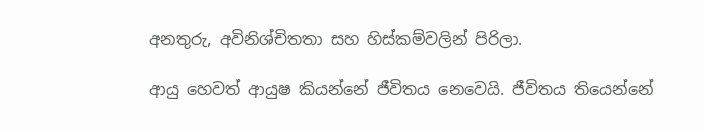අනතුරු, අවිනිශ්චිතතා සහ හිස්කම්වලින් පිරිලා.

ආයු හෙවත් ආයුෂ කියන්නේ ජීවිතය නෙවෙයි. ජීවිතය තියෙන්නේ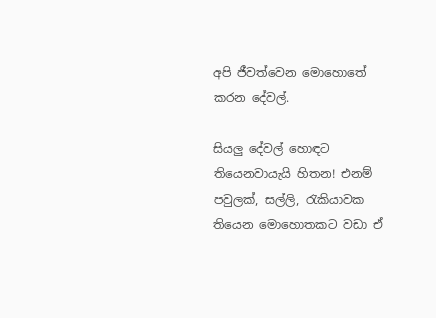අපි ජීවත්වෙන මොහොතේ කරන දේවල්.

සියලු දේවල් හොඳට තියෙනවායැයි හිතන! එනම් පවුලක්, සල්ලි, රැකියාවක තියෙන මොහොතකට වඩා ඒ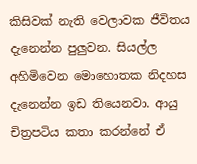කිසිවක් නැති වෙලාවක ජීවිතය දැනෙන්න පුලුවන. සියල්ල අහිමිවෙන මොහොතක නිදහස දැනෙන්න ඉඩ තියෙනවා. ආයු චිත්‍රපටිය කතා කරන්නේ ඒ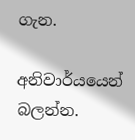ගැන.

අනිවාර්යයෙන් බලන්න.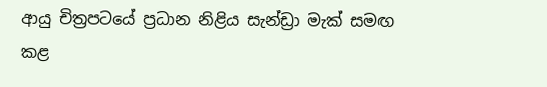ආයු චිත්‍රපටයේ ප්‍රධාන නිළිය සැන්ඩ්‍රා මැක් සමඟ කළ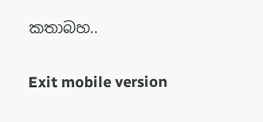කතාබහ..

Exit mobile version